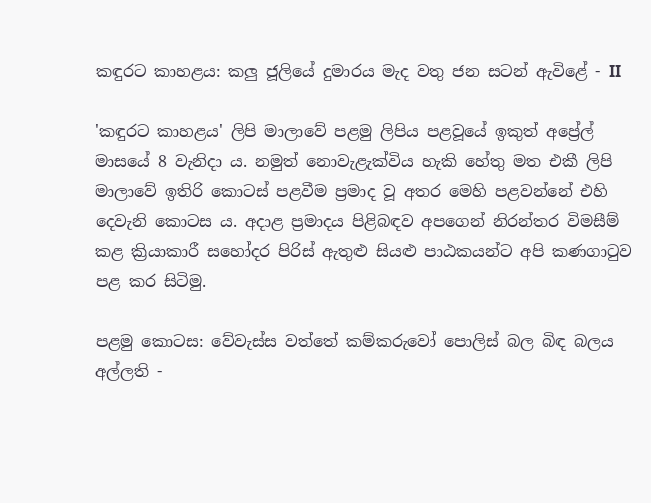කඳුරට කාහළය: කලු ජූලියේ දුමාරය මැද වතු ජන සටන් ඇවිළේ - II

'කඳුරට කාහළය' ලිපි මාලාවේ පළමු ලිපිය පළවූයේ ඉකුත් අප්‍රේල් මාසයේ 8 වැනිදා ය. නමුත් නොවැළැක්විය හැකි හේතු මත එකී ලිපි මාලාවේ ඉතිරි කොටස් පළවීම ප්‍රමාද වූ අතර මෙහි පළවන්නේ එහි දෙවැනි කොටස ය. අදාළ ප්‍රමාදය පිළිබඳව අපගෙන් නිරන්තර විමසීම් කළ ක්‍රියාකාරී සහෝදර පිරිස් ඇතුළු සියළු පාඨකයන්ට අපි කණගාටුව පළ කර සිටිමු.

පළමු කොටස: වේවැස්ස වත්තේ කම්කරුවෝ පොලිස් බල බිඳ බලය අල්ලති -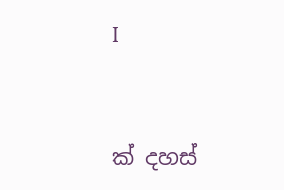I


ක් දහස්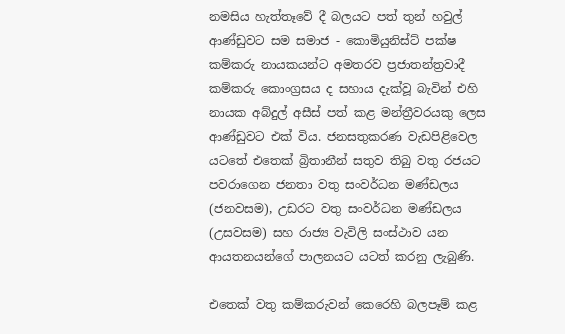නමසිය හැත්තෑවේ දී බලයට පත් තුන් හවුල් ආණ්ඩුවට සම සමාජ - කොමියුනිස්ට් පක්ෂ කම්කරු නායකයන්ට අමතරව ප්‍රජාතන්ත්‍රවාදී කම්කරු කොංග්‍රසය ද සහාය දැක්වූ බැවින් එහි නායක අබ්දුල් අසීස් පත් කළ මන්ත්‍රීවරයකු ලෙස ආණ්ඩුවට එක් විය. ජනසතුකරණ වැඩපිළිවෙල යටතේ එතෙක් බ්‍රිතානීන් සතුව තිබු වතු රජයට පවරාගෙන ජනතා වතු සංවර්ධන මණ්ඩලය (ජනවසම), උඩරට වතු සංවර්ධන මණ්ඩලය (උසවසම) සහ රාජ්‍ය වැවිලි සංස්ථාව යන ආයතනයන්ගේ පාලනයට යටත් කරනු ලැබුණි.

එතෙක් වතු කම්කරුවන් කෙරෙහි බලපෑම් කළ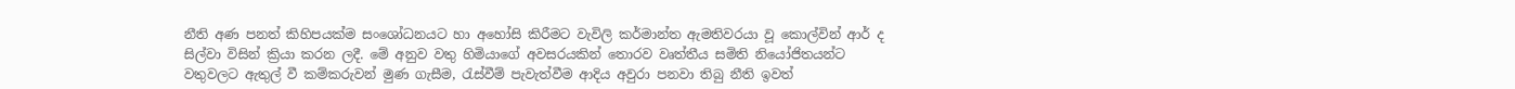නීති අණ පනත් කිහිපයක්ම සංශෝධනයට හා අහෝසි කිරීමට වැවිලි කර්මාන්ත ඇමතිවරයා වූ කොල්වින් ආර් ද සිල්වා විසින් ක්‍රියා කරන ලදී. මේ අනුව වතු හිමියාගේ අවසරයකින් තොරව වෘත්තීය සමිති නියෝජිතයන්ට වතුවලට ඇතුල් වී කම්කරුවන් මුණ ගැසීම, රැස්වීම් පැවැත්වීම ආදිය අවුරා පනවා තිබු නීති ඉවත්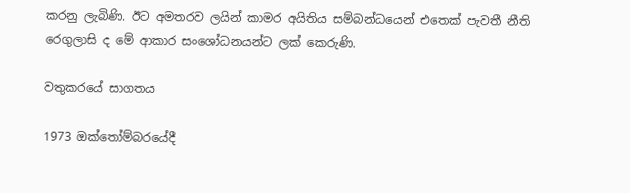කරනු ලැබිණි. ඊට අමතරව ලයින් කාමර අයිතිය සම්බන්ධයෙන් එතෙක් පැවතී නීති රෙගුලාසි ද මේ ආකාර සංශෝධනයන්ට ලක් කෙරුණි.

වතුකරයේ සාගතය

1973 ඔක්තෝම්බරයේදී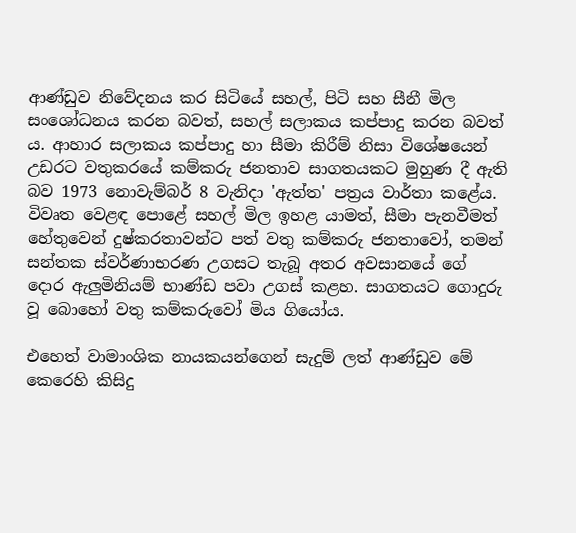ආණ්ඩුව නිවේදනය කර සිටියේ සහල්, පිටි සහ සීනී මිල සංශෝධනය කරන බවත්, සහල් සලාකය කප්පාදු කරන බවත් ය. ආහාර සලාකය කප්පාදු හා සීමා කිරීම් නිසා විශේෂයෙන් උඩරට වතුකරයේ කම්කරු ජනතාව සාගතයකට මුහුණ දී ඇති බව 1973 නොවැම්බර් 8 වැනිදා 'ඇත්ත' පත්‍රය වාර්තා කළේය. විවෘත වෙළඳ පොළේ සහල් මිල ඉහළ යාමත්, සීමා පැනවීමත් හේතුවෙන් දුෂ්කරතාවන්ට පත් වතු කම්කරු ජනතාවෝ, තමන් සන්තක ස්වර්ණාභරණ උගසට තැබූ අතර අවසානයේ ගේ දොර ඇලුමිනියම් භාණ්ඩ පවා උගස් කළහ. සාගතයට ගොදුරු වූ බොහෝ වතු කම්කරුවෝ මිය ගියෝය.

එහෙත් වාමාංශික නායකයන්ගෙන් සැදුම් ලත් ආණ්ඩුව මේ කෙරෙහි කිසිදු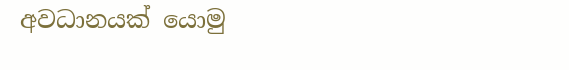අවධානයක් යොමු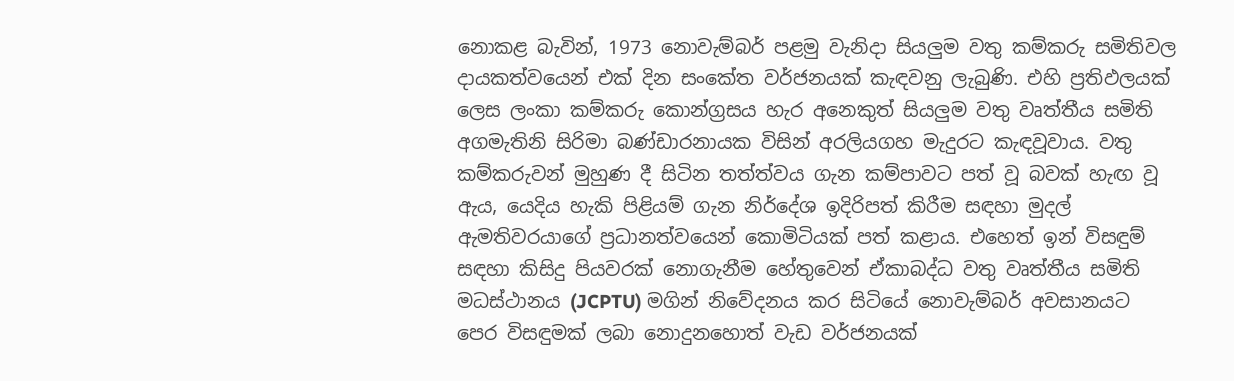නොකළ බැවින්, 1973 නොවැම්බර් පළමු වැනිදා සියලුම වතු කම්කරු සමිතිවල දායකත්වයෙන් එක් දින සංකේත වර්ජනයක් කැඳවනු ලැබුණි. එහි ප්‍රතිඵලයක් ලෙස ලංකා කම්කරු කොන්ග්‍රසය හැර අනෙකුත් සියලුම වතු වෘත්තීය සමිති අගමැතිනි සිරිමා බණ්ඩාරනායක විසින් අරලියගහ මැදුරට කැඳවූවාය. වතු කම්කරුවන් මුහුණ දී සිටින තත්ත්වය ගැන කම්පාවට පත් වූ බවක් හැඟ වූ ඇය, යෙදිය හැකි පිළියම් ගැන නිර්දේශ ඉදිරිපත් කිරීම සඳහා මුදල් ඇමතිවරයාගේ ප්‍රධානත්වයෙන් කොමිටියක් පත් කළාය. එහෙත් ඉන් විසඳුම් සඳහා කිසිදු පියවරක් නොගැනීම හේතුවෙන් ඒකාබද්ධ වතු වෘත්තීය සමිති මධස්ථානය (JCPTU) මගින් නිවේදනය කර සිටියේ නොවැම්බර් අවසානයට පෙර විසඳුමක් ලබා නොදුනහොත් වැඩ වර්ජනයක්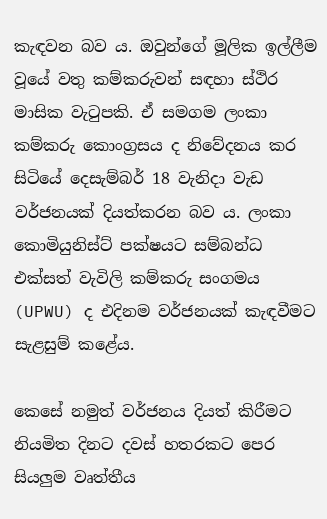කැඳවන බව ය. ඔවුන්ගේ මූලික ඉල්ලීම වූයේ වතු කම්කරුවන් සඳහා ස්ථිර මාසික වැටුපකි. ඒ සමගම ලංකා කම්කරු කොංග්‍රසය ද නිවේදනය කර සිටියේ දෙසැම්බර් 18 වැනිදා වැඩ වර්ජනයක් දියත්කරන බව ය. ලංකා කොමියුනිස්ට් පක්ෂයට සම්බන්ධ එක්සත් වැවිලි කම්කරු සංගමය (UPWU) ද එදිනම වර්ජනයක් කැඳවීමට සැළසුම් කළේය.

කෙසේ නමුත් වර්ජනය දියත් කිරීමට නියමිත දිනට දවස් හතරකට පෙර සියලුම වෘත්තීය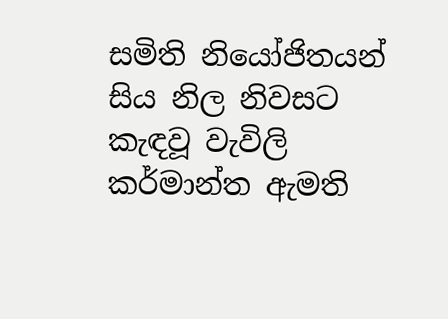සමිති නියෝජිතයන් සිය නිල නිවසට කැඳවූ වැවිලි කර්මාන්ත ඇමති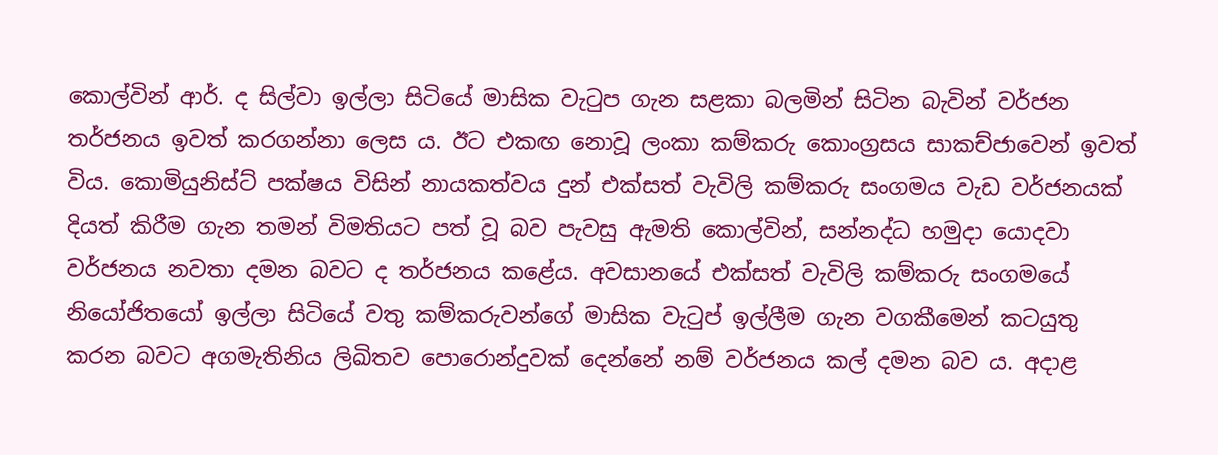කොල්වින් ආර්. ද සිල්වා ඉල්ලා සිටියේ මාසික වැටුප ගැන සළකා බලමින් සිටින බැවින් වර්ජන තර්ජනය ඉවත් කරගන්නා ලෙස ය. ඊට එකඟ නොවූ ලංකා කම්කරු කොංග්‍රසය සාකච්ජාවෙන් ඉවත් විය. කොමියුනිස්ට් පක්ෂය විසින් නායකත්වය දුන් එක්සත් වැවිලි කම්කරු සංගමය වැඩ වර්ජනයක් දියත් කිරීම ගැන තමන් විමතියට පත් වූ බව පැවසු ඇමති කොල්වින්, සන්නද්ධ හමුදා යොදවා වර්ජනය නවතා දමන බවට ද තර්ජනය කළේය. අවසානයේ එක්සත් වැවිලි කම්කරු සංගමයේ නියෝජිතයෝ ඉල්ලා සිටියේ වතු කම්කරුවන්ගේ මාසික වැටුප් ඉල්ලීම ගැන වගකීමෙන් කටයුතු කරන බවට අගමැතිනිය ලිඛිතව පොරොන්දුවක් දෙන්නේ නම් වර්ජනය කල් දමන බව ය. අදාළ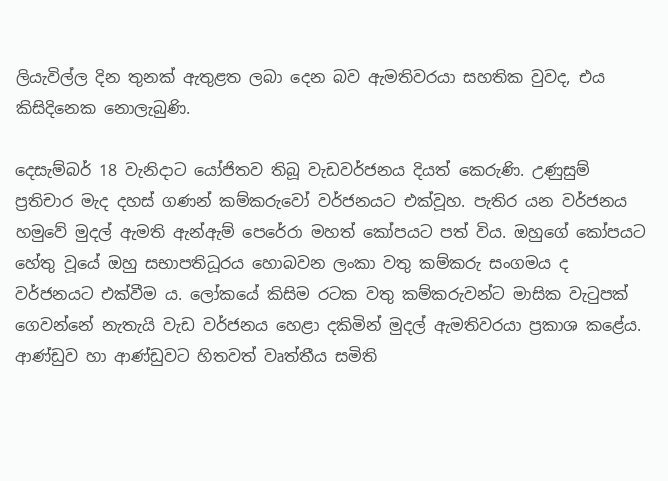ලියැවිල්ල දින තුනක් ඇතුළත ලබා දෙන බව ඇමතිවරයා සහතික වුවද, එය කිසිදිනෙක නොලැබුණි.

දෙසැම්බර් 18 වැනිදාට යෝජිතව තිබූ වැඩවර්ජනය දියත් කෙරුණි. උණුසුම් ප්‍රතිචාර මැද දහස් ගණන් කම්කරුවෝ වර්ජනයට එක්වූහ. පැතිර යන වර්ජනය හමුවේ මුදල් ඇමති ඇන්ඇම් පෙරේරා මහත් කෝපයට පත් විය. ඔහුගේ කෝපයට හේතු වූයේ ඔහු සභාපතිධූරය හොබවන ලංකා වතු කම්කරු සංගමය ද වර්ජනයට එක්වීම ය. ලෝකයේ කිසිම රටක වතු කම්කරුවන්ට මාසික වැටුපක් ගෙවන්නේ නැතැයි වැඩ වර්ජනය හෙළා දකිමින් මුදල් ඇමතිවරයා ප්‍රකාශ කළේය. ආණ්ඩුව හා ආණ්ඩුවට හිතවත් වෘත්තීය සමිති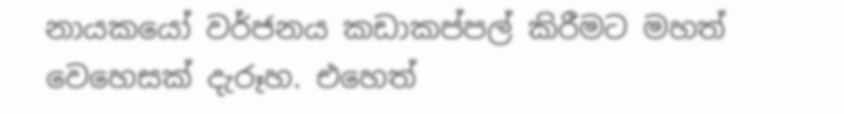නායකයෝ වර්ජනය කඩාකප්පල් කිරීමට මහත් වෙහෙසක් දැරූහ. එහෙත්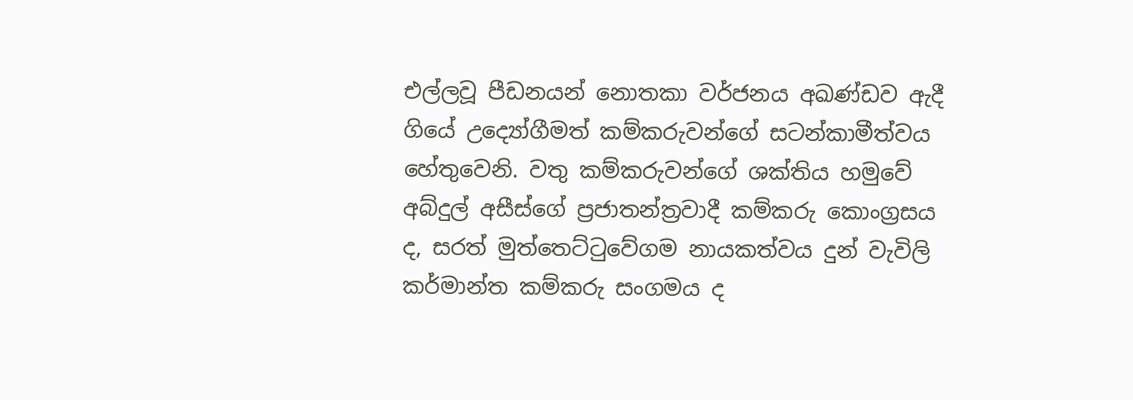එල්ලවූ පීඩනයන් නොතකා වර්ජනය අඛණ්ඩව ඇදී ගියේ උද්‍යෝගීමත් කම්කරුවන්ගේ සටන්කාමීත්වය හේතුවෙනි. වතු කම්කරුවන්ගේ ශක්තිය හමුවේ අබ්දුල් අසීස්ගේ ප්‍රජාතන්ත්‍රවාදී කම්කරු කොංග්‍රසය ද, සරත් මුත්තෙට්ටුවේගම නායකත්වය දුන් වැවිලි කර්මාන්ත කම්කරු සංගමය ද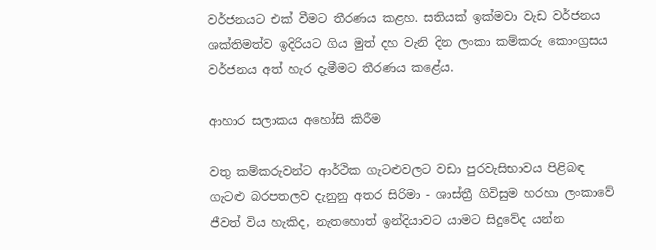වර්ජනයට එක් වීමට තීරණය කළහ. සතියක් ඉක්මවා වැඩ වර්ජනය ශක්තිමත්ව ඉදිරියට ගිය මුත් දහ වැනි දින ලංකා කම්කරු කොංග්‍රසය වර්ජනය අත් හැර දැමීමට තීරණය කළේය.

ආහාර සලාකය අහෝසි කිරීම

වතු කම්කරුවන්ට ආර්ථික ගැටළුවලට වඩා පුරවැසිභාවය පිළිබඳ ගැටළු බරපතලව දැනුනු අතර සිරිමා - ශාස්ත්‍රී ගිවිසුම හරහා ලංකාවේ ජීවත් විය හැකිද, නැතහොත් ඉන්දියාවට යාමට සිදුවේද යන්න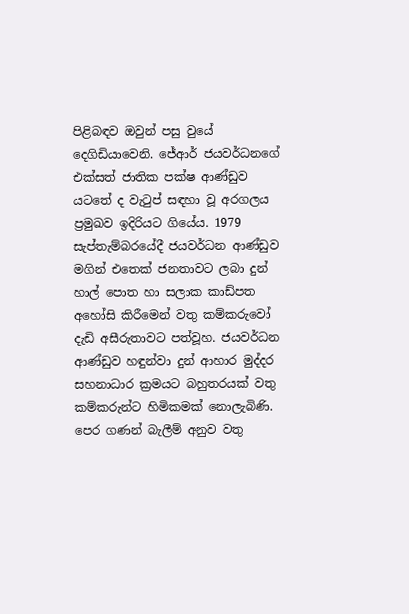පිළිබඳව ඔවුන් පසු වුයේ දෙගිඩියාවෙනි. ජේආර් ජයවර්ධනගේ එක්සත් ජාතික පක්ෂ ආණ්ඩුව යටතේ ද වැටුප් සඳහා වූ අරගලය ප්‍රමුඛව ඉදිරියට ගියේය. 1979 සැප්තැම්බරයේදී ජයවර්ධන ආණ්ඩුව මගින් එතෙක් ජනතාවට ලබා දුන් හාල් පොත හා සලාක කාඩ්පත අහෝසි කිරීමෙන් වතු කම්කරුවෝ දැඩි අසීරුතාවට පත්වූහ. ජයවර්ධන ආණ්ඩුව හඳුන්වා දුන් ආහාර මුද්දර සහනාධාර ක්‍රමයට බහුතරයක් වතු කම්කරුන්ට හිමිකමක් නොලැබිණි. පෙර ගණන් බැලීම් අනුව වතු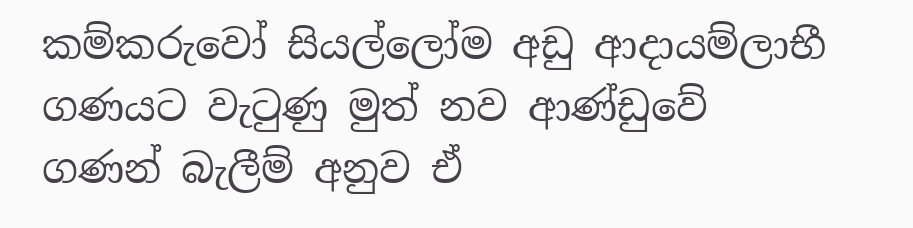කම්කරුවෝ සියල්ලෝම අඩු ආදායම්ලාභී ගණයට වැටුණු මුත් නව ආණ්ඩුවේ ගණන් බැලීම් අනුව ඒ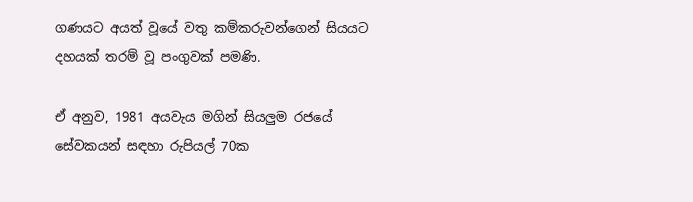ගණයට අයත් වූයේ වතු කම්කරුවන්ගෙන් සියයට දහයක් තරම් වූ පංගුවක් පමණි.

ඒ අනුව, 1981 අයවැය මගින් සියලුම රජයේ සේවකයන් සඳහා රුපියල් 70ක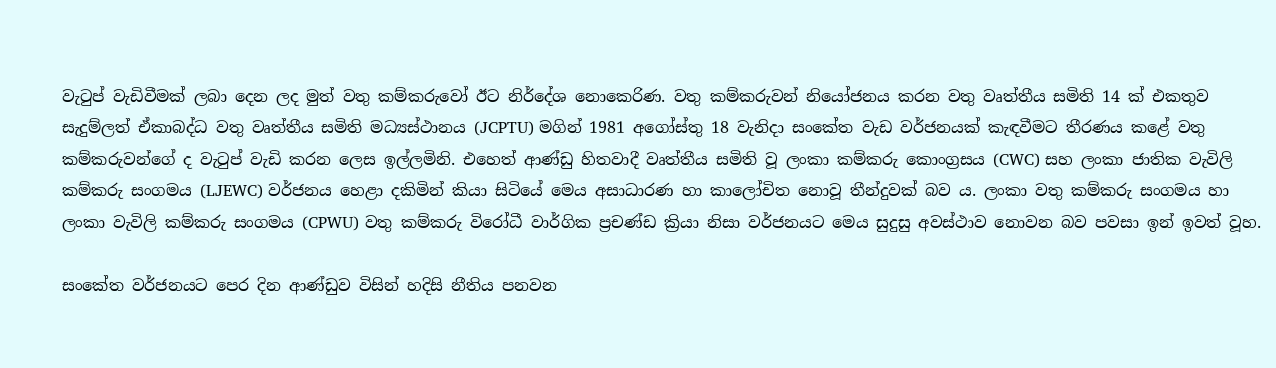වැටුප් වැඩිවීමක් ලබා දෙන ලද මුත් වතු කම්කරුවෝ ඊට නිර්දේශ නොකෙරිණ. වතු කම්කරුවන් නියෝජනය කරන වතු වෘත්තීය සමිති 14 ක් එකතුව සැදුම්ලත් ඒකාබද්ධ වතු වෘත්තීය සමිති මධ්‍යස්ථානය (JCPTU) මගින් 1981 අගෝස්තු 18 වැනිදා සංකේත වැඩ වර්ජනයක් කැඳවීමට තීරණය කළේ වතු කම්කරුවන්ගේ ද වැටුප් වැඩි කරන ලෙස ඉල්ලමිනි. එහෙත් ආණ්ඩු හිතවාදී වෘත්තීය සමිති වූ ලංකා කම්කරු කොංග්‍රසය (CWC) සහ ලංකා ජාතික වැවිලි කම්කරු සංගමය (LJEWC) වර්ජනය හෙළා දකිමින් කියා සිටියේ මෙය අසාධාරණ හා කාලෝචිත නොවූ තීන්දුවක් බව ය. ලංකා වතු කම්කරු සංගමය හා ලංකා වැවිලි කම්කරු සංගමය (CPWU) වතු කම්කරු විරෝධී වාර්ගික ප්‍රචණ්ඩ ක්‍රියා නිසා වර්ජනයට මෙය සුදුසු අවස්ථාව නොවන බව පවසා ඉන් ඉවත් වූහ.

සංකේත වර්ජනයට පෙර දින ආණ්ඩුව විසින් හදිසි නීතිය පනවන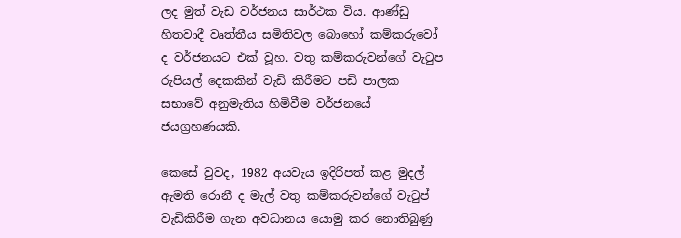ලද මුත් වැඩ වර්ජනය සාර්ථක විය. ආණ්ඩු හිතවාදී වෘත්තීය සමිතිවල බොහෝ කම්කරුවෝ ද වර්ජනයට එක් වූහ. වතු කම්කරුවන්ගේ වැටුප රුපියල් දෙකකින් වැඩි කිරීමට පඩි පාලක සභාවේ අනුමැතිය හිමිවීම වර්ජනයේ ජයග්‍රහණයකි.

කෙසේ වුවද, 1982 අයවැය ඉදිරිපත් කළ මුදල් ඇමති රොනී ද මැල් වතු කම්කරුවන්ගේ වැටුප් වැඩිකිරීම ගැන අවධානය යොමු කර නොතිබුණු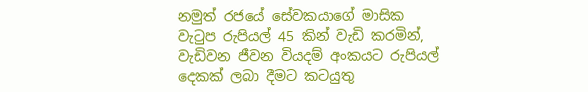නමුත් රජයේ සේවකයාගේ මාසික වැටුප රුපියල් 45 කින් වැඩි කරමින්, වැඩිවන ජීවන වියදම් අංකයට රුපියල් දෙකක් ලබා දීමට කටයුතු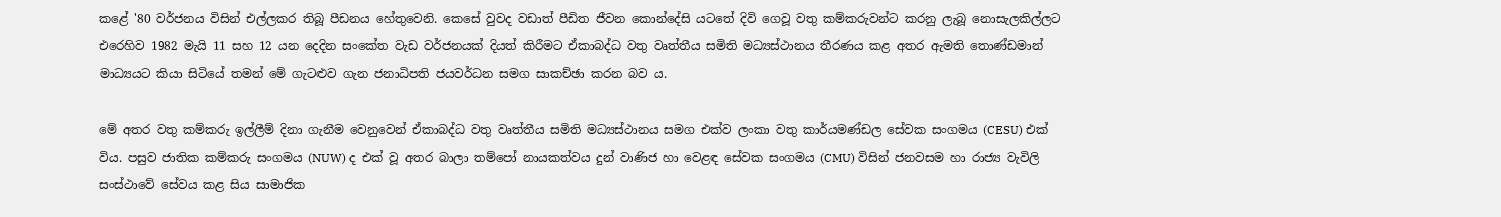කළේ '80 වර්ජනය විසින් එල්ලකර තිබූ පීඩනය හේතුවෙනි. කෙසේ වුවද වඩාත් පීඩිත ජීවන කොන්දේසි යටතේ දිවි ගෙවූ වතු කම්කරුවන්ට කරනු ලැබූ නොසැලකිල්ලට එරෙහිව 1982 මැයි 11 සහ 12 යන දෙදින සංකේත වැඩ වර්ජනයක් දියත් කිරීමට ඒකාබද්ධ වතු වෘත්තීය සමිති මධ්‍යස්ථානය තීරණය කළ අතර ඇමති තොණ්ඩමාන් මාධ්‍යයට කියා සිටියේ තමන් මේ ගැටළුව ගැන ජනාධිපති ජයවර්ධන සමග සාකච්ඡා කරන බව ය.

මේ අතර වතු කම්කරු ඉල්ලීම් දිනා ගැනීම වෙනුවෙන් ඒකාබද්ධ වතු වෘත්තීය සමිති මධ්‍යස්ථානය සමග එක්ව ලංකා වතු කාර්යමණ්ඩල සේවක සංගමය (CESU) එක් විය. පසුව ජාතික කම්කරු සංගමය (NUW) ද එක් වූ අතර බාලා තම්පෝ නායකත්වය දුන් වාණිජ හා වෙළඳ සේවක සංගමය (CMU) විසින් ජනවසම හා රාජ්‍ය වැවිලි සංස්ථාවේ සේවය කළ සිය සාමාජික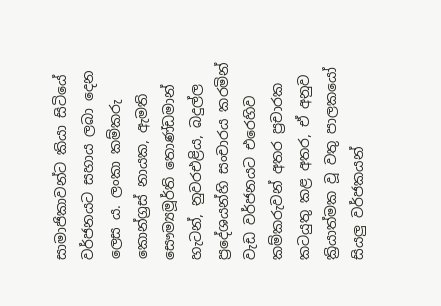සාමාජිකාවන්ට කියා සිටියේ වර්ජනයට සහාය ලබා දෙන ලෙස ය. ලංකා කම්කරු කොන්ග්‍රස් නායක, ඇමති සෞම්‍යමූර්ති තොණ්ඩමාන් හැටන්, නුවරඑළිය, බදුල්ල ප්‍රදේශයන්හි සංචාරය කරමින් වැඩ වර්ජනයට එරෙහිව කම්කරුවන් අතර ප්‍රචාරක කටයුතු කළ අතර, ඒ අනුව ක්‍රියාත්මක වූ වතු පාලකයෝ සියලු වර්ජකයන්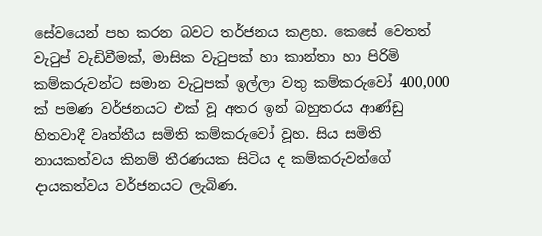සේවයෙන් පහ කරන බවට තර්ජනය කළහ. කෙසේ වෙතත් වැටුප් වැඩිවීමක්, මාසික වැටුපක් හා කාන්තා හා පිරිමි කම්කරුවන්ට සමාන වැටුපක් ඉල්ලා වතු කම්කරුවෝ 400,000 ක් පමණ වර්ජනයට එක් වූ අතර ඉන් බහුතරය ආණ්ඩු හිතවාදී වෘත්තීය සමිති කම්කරුවෝ වූහ. සිය සමිති නායකත්වය කිනම් තීරණයක සිටිය ද කම්කරුවන්ගේ දායකත්වය වර්ජනයට ලැබිණ.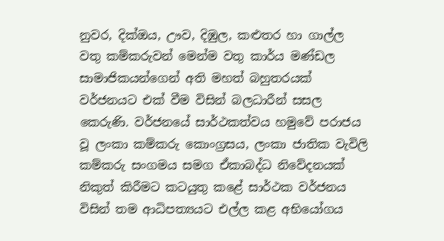නුවර, දික්ඔය, ඌව, දිඹුල, කළුතර හා ගාල්ල වතු කම්කරුවන් මෙන්ම වතු කාර්ය මණ්ඩල සාමාජිකයන්ගෙන් අති මහත් බහුතරයක් වර්ජනයට එක් වීම විසින් බලධාරීන් සසල කෙරුණි. වර්ජනයේ සාර්ථකත්වය හමුවේ පරාජය වූ ලංකා කම්කරු කොංග්‍රසය, ලංකා ජාතික වැවිලි කම්කරු සංගමය සමග ඒකාබද්ධ නිවේදනයක් නිකුත් කිරීමට කටයුතු කළේ සාර්ථක වර්ජනය විසින් තම ආධිපත්‍යයට එල්ල කළ අභියෝගය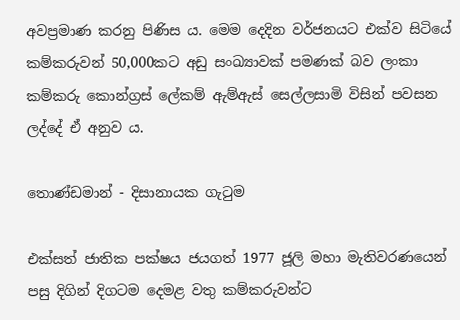අවප්‍රමාණ කරනු පිණිස ය. මෙම දෙදින වර්ජනයට එක්ව සිටියේ කම්කරුවන් 50,000කට අඩු සංඛ්‍යාවක් පමණක් බව ලංකා කම්කරු කොන්ග්‍රස් ලේකම් ඇම්ඇස් සෙල්ලසාමි විසින් පවසන ලද්දේ ඒ අනුව ය.

තොණ්ඩමාන් - දිසානායක ගැටුම

එක්සත් ජාතික පක්ෂය ජයගත් 1977 ජූලි මහා මැතිවරණයෙන් පසු දිගින් දිගටම දෙමළ වතු කම්කරුවන්ට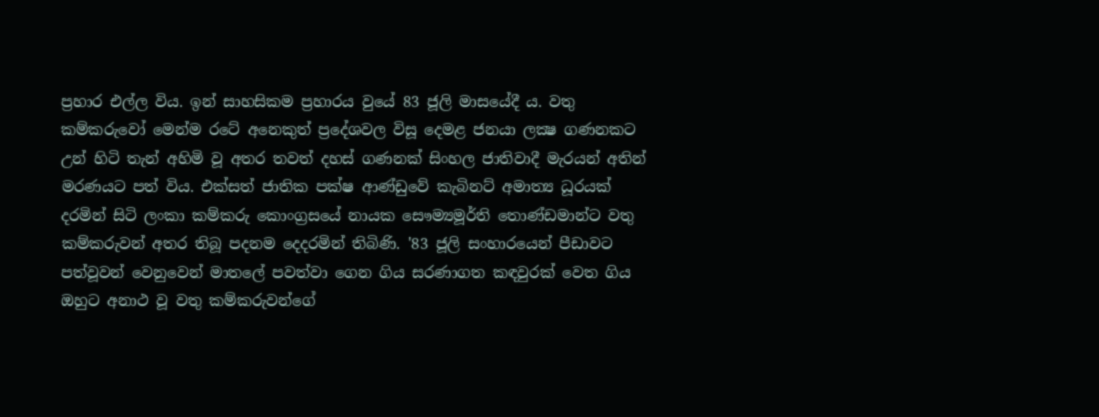ප්‍රහාර එල්ල විය. ඉන් සාහසිකම ප්‍රහාරය වුයේ 83 ජූලි මාසයේදී ය. වතු කම්කරුවෝ මෙන්ම රටේ අනෙකුත් ප්‍රදේශවල විසූ දෙමළ ජනයා ලක්‍ෂ ගණනකට උන් හිටි තැන් අහිමි වූ අතර තවත් දහස් ගණනක් සිංහල ජාතිවාදී මැරයන් අතින් මරණයට පත් විය. එක්සත් ජාතික පක්ෂ ආණ්ඩුවේ කැබිනට් අමාත්‍ය ධූරයක් දරමින් සිටි ලංකා කම්කරු කොංග්‍රසයේ නායක සෞම්‍යමූර්ති තොණ්ඩමාන්ට වතු කම්කරුවන් අතර තිබූ පදනම දෙදරමින් තිබිණි. '83 ජූලි සංහාරයෙන් පීඩාවට පත්වූවන් වෙනුවෙන් මාතලේ පවත්වා ගෙන ගිය සරණාගත කඳවුරක් වෙත ගිය ඔහුට අනාථ වූ වතු කම්කරුවන්ගේ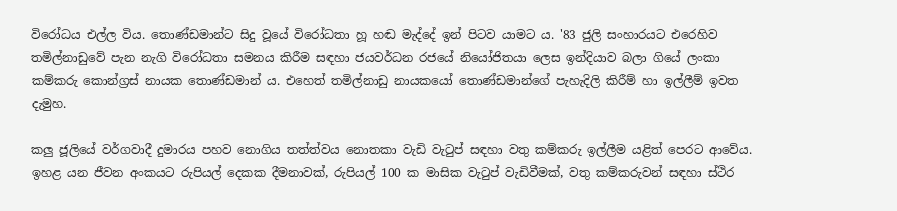විරෝධය එල්ල විය. තොණ්ඩමාන්ට සිදු වූයේ විරෝධතා හූ හඬ මැද්දේ ඉන් පිටව යාමට ය. '83 ජුලි සංහාරයට එරෙහිව තමිල්නාඩුවේ පැන නැගි විරෝධතා සමනය කිරීම සඳහා ජයවර්ධන රජයේ නියෝජිතයා ලෙස ඉන්දියාව බලා ගියේ ලංකා කම්කරු කොන්ග්‍රස් නායක තොණ්ඩමාන් ය. එහෙත් තමිල්නාඩු නායකයෝ තොණ්ඩමාන්ගේ පැහැදිලි කිරීම් හා ඉල්ලීම් ඉවත දැමුහ.

කලු ජූලියේ වර්ගවාදී දුමාරය පහව නොගිය තත්ත්වය නොතකා වැඩි වැටුප් සඳහා වතු කම්කරු ඉල්ලීම යළිත් පෙරට ආවේය. ඉහළ යන ජීවන අංකයට රුපියල් දෙකක දීමනාවක්, රුපියල් 100 ක මාසික වැටුප් වැඩිවීමක්, වතු කම්කරුවන් සඳහා ස්ථිර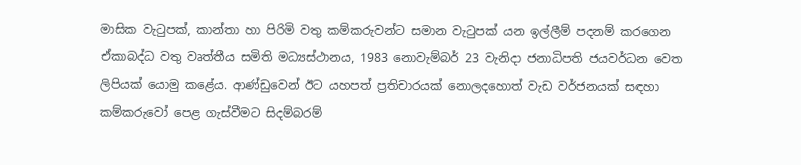මාසික වැටුපක්, කාන්තා හා පිරිමි වතු කම්කරුවන්ට සමාන වැටුපක් යන ඉල්ලීම් පදනම් කරගෙන ඒකාබද්ධ වතු වෘත්තීය සමිති මධ්‍යස්ථානය, 1983 නොවැම්බර් 23 වැනිදා ජනාධිපති ජයවර්ධන වෙත ලිපියක් යොමු කළේය. ආණ්ඩුවෙන් ඊට යහපත් ප්‍රතිචාරයක් නොලදහොත් වැඩ වර්ජනයක් සඳහා කම්කරුවෝ පෙළ ගැස්වීමට සිදම්බරම්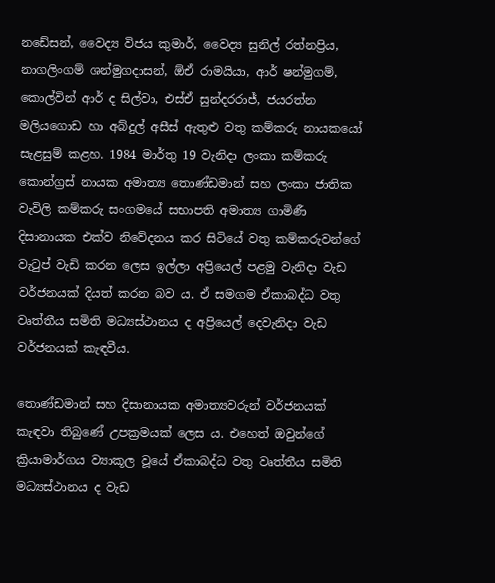නඩේසන්, වෛද්‍ය විජය කුමාර්, වෛද්‍ය සුනිල් රත්නප්‍රිය, නාගලිංගම් ශන්මුගදාසන්, ඕඒ රාමයියා, ආර් ෂන්මුගම්, කොල්වින් ආර් ද සිල්වා, එස්ඒ සුන්දරරාජ්, ජයරත්න මලියගොඩ හා අබ්දුල් අසීස් ඇතුළු වතු කම්කරු නායකයෝ සැළසුම් කළහ. 1984 මාර්තු 19 වැනිදා ලංකා කම්කරු කොන්ග්‍රස් නායක අමාත්‍ය තොණ්ඩමාන් සහ ලංකා ජාතික වැවිලි කම්කරු සංගමයේ සභාපති අමාත්‍ය ගාමිණී දිසානායක එක්ව නිවේදනය කර සිටියේ වතු කම්කරුවන්ගේ වැටුප් වැඩි කරන ලෙස ඉල්ලා අප්‍රියෙල් පළමු වැනිදා වැඩ වර්ජනයක් දියත් කරන බව ය. ඒ සමගම ඒකාබද්ධ වතු වෘත්තීය සමිති මධ්‍යස්ථානය ද අප්‍රියෙල් දෙවැනිදා වැඩ වර්ජනයක් කැඳවීය.

තොණ්ඩමාන් සහ දිසානායක අමාත්‍යවරුන් වර්ජනයක් කැඳවා තිබුණේ උපක්‍රමයක් ලෙස ය. එහෙත් ඔවුන්ගේ ක්‍රියාමාර්ගය ව්‍යාකූල වූයේ ඒකාබද්ධ වතු වෘත්තීය සමිති මධ්‍යස්ථානය ද වැඩ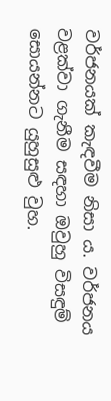වර්ජනයක් කැඳවීම නිසා ය. වර්ජනය වළක්වා ගැනීම සඳහා ඔවුහු විසඳුම් සොයන්නට යුහුසුළු වුහ.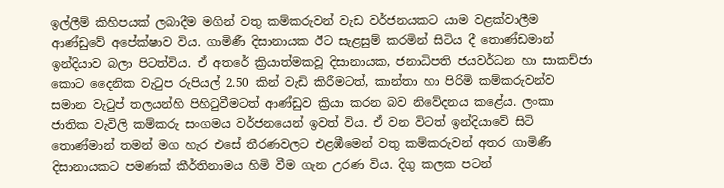ඉල්ලීම් කිහිපයක් ලබාදීම මගින් වතු කම්කරුවන් වැඩ වර්ජනයකට යාම වළක්වාලීම ආණ්ඩුවේ අපේක්ෂාව විය. ගාමිණී දිසානායක ඊට සැළසුම් කරමින් සිටිය දී තොණ්ඩමාන් ඉන්දියාව බලා පිටත්විය. ඒ අතරේ ක්‍රියාත්මකවූ දිසානායක, ජනාධිපති ජයවර්ධන හා සාකච්ජා කොට දෛනික වැටුප රුපියල් 2.50 කින් වැඩි කිරීමටත්, කාන්තා හා පිරිමි කම්කරුවන්ව සමාන වැටුප් තලයන්හි පිහිටුවීමටත් ආණ්ඩුව ක්‍රියා කරන බව නිවේදනය කළේය. ලංකා ජාතික වැවිලි කම්කරු සංගමය වර්ජනයෙන් ඉවත් විය. ඒ වන විටත් ඉන්දියාවේ සිටි තොණ්මාන් තමන් මග හැර එසේ තීරණවලට එළඹීමෙන් වතු කම්කරුවන් අතර ගාමිණී දිසානායකට පමණක් කීර්තිනාමය හිමි වීම ගැන උරණ විය. දිගු කලක පටන්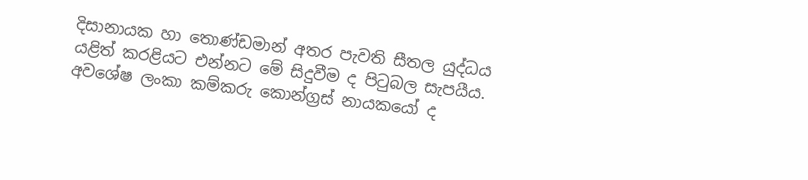දිසානායක හා තොණ්ඩමාන් අතර පැවති සීතල යුද්ධය යළිත් කරළියට එන්නට මේ සිදුවීම ද පිටුබල සැපයීය. අවශේෂ ලංකා කම්කරු කොන්ග්‍රස් නායකයෝ ද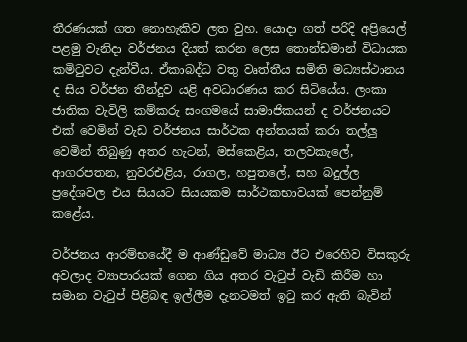තීරණයක් ගත නොහැකිව ලත වුහ. යොදා ගත් පරිදි අප්‍රියෙල් පළමු වැනිදා වර්ජනය දියත් කරන ලෙස තොන්ඩමාන් විධායක කමිටුවට දැන්වීය. ඒකාබද්ධ වතු වෘත්තීය සමිති මධ්‍යස්ථානය ද සිය වර්ජන තීන්දුව යළි අවධාරණය කර සිටියේය. ලංකා ජාතික වැවිලි කම්කරු සංගමයේ සාමාජිකයන් ද වර්ජනයට එක් වෙමින් වැඩ වර්ජනය සාර්ථක අන්තයක් කරා තල්ලු වෙමින් තිබුණු අතර හැටන්, මස්කෙළිය, තලවකැලේ, ආගරපතන, නුවරඑළිය, රාගල, හපුතලේ, සහ බදුල්ල ප්‍රදේශවල එය සියයට සියයකම සාර්ථකභාවයක් පෙන්නුම් කළේය.

වර්ජනය ආරම්භයේදී ම ආණ්ඩුවේ මාධ්‍ය ඊට එරෙහිව විසකුරු අවලාද ව්‍යාපාරයක් ගෙන ගිය අතර වැටුප් වැඩි කිරීම හා සමාන වැටුප් පිළිබඳ ඉල්ලීම දැනටමත් ඉටු කර ඇති බැවින්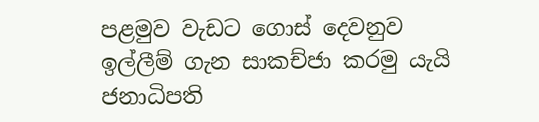පළමුව වැඩට ගොස් දෙවනුව ඉල්ලීම් ගැන සාකච්ජා කරමු යැයි ජනාධිපති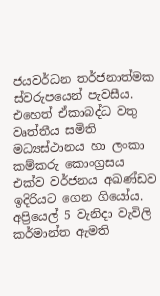ජයවර්ධන තර්ජනාත්මක ස්වරුපයෙන් පැවසීය. එහෙත් ඒකාබද්ධ වතු වෘත්තීය සමිති මධ්‍යස්ථානය හා ලංකා කම්කරු කොංග්‍රසය එක්ව වර්ජනය අඛණ්ඩව ඉදිරියට ගෙන ගියෝය. අප්‍රියෙල් 5 වැනිදා වැවිලි කර්මාන්ත ඇමති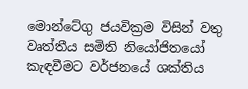මොන්ටේගු ජයවික්‍රම විසින් වතු වෘත්තීය සමිති නියෝජිතයෝ කැඳවීමට වර්ජනයේ ශක්තිය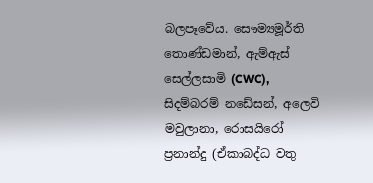බලපෑවේය. සෞම්‍යමූර්ති තොණ්ඩමාන්, ඇම්ඇස් සෙල්ලසාමි (CWC), සිදම්බරම් නඩේසන්, අලෙවි මවුලානා, රොසයිරෝ ප්‍රනාන්දු (ඒකාබද්ධ වතු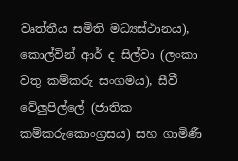වෘත්තීය සමිති මධ්‍යස්ථානය), කොල්වින් ආර් ද සිල්වා (ලංකා වතු කම්කරු සංගමය), සීවී වේලුපිල්ලේ (ජාතික කම්කරුකොංග්‍රසය) සහ ගාමිණී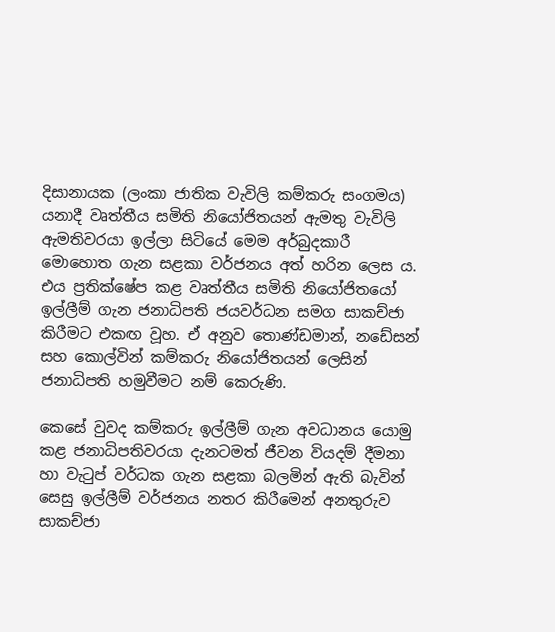දිසානායක (ලංකා ජාතික වැවිලි කම්කරු සංගමය) යනාදී වෘත්තීය සමිති නියෝජිතයන් ඇමතු වැවිලි ඇමතිවරයා ඉල්ලා සිටියේ මෙම අර්බුදකාරී මොහොත ගැන සළකා වර්ජනය අත් හරින ලෙස ය. එය ප්‍රතික්ෂේප කළ වෘත්තීය සමිති නියෝජිතයෝ ඉල්ලීම් ගැන ජනාධිපති ජයවර්ධන සමග සාකච්ජා කිරීමට එකඟ වූහ. ඒ අනුව තොණ්ඩමාන්, නඩේසන් සහ කොල්වින් කම්කරු නියෝජිතයන් ලෙසින් ජනාධිපති හමුවීමට නම් කෙරුණි.

කෙසේ වුවද කම්කරු ඉල්ලීම් ගැන අවධානය යොමු කළ ජනාධිපතිවරයා දැනටමත් ජීවන වියදම් දීමනා හා වැටුප් වර්ධක ගැන සළකා බලමින් ඇති බැවින් සෙසු ඉල්ලීම් වර්ජනය නතර කිරීමෙන් අනතුරුව සාකච්ජා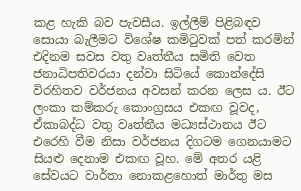කළ හැකි බව පැවසීය. ඉල්ලීම් පිළිබඳව සොයා බැලීමට විශේෂ කමිටුවක් පත් කරමින් එදිනම සවස වතු වෘත්තීය සමිති වෙත ජනාධිපතිවරයා දන්වා සිටියේ කොන්දේසි විරහිතව වර්ජනය අවසන් කරන ලෙස ය. ඊට ලංකා කම්කරු කොංග්‍රසය එකඟ වූවද, ඒකාබද්ධ වතු වෘත්තීය මධ්‍යස්ථානය ඊට එරෙහි වීම නිසා වර්ජනය දිගටම ගෙනයාමට සියළු දෙනාම එකඟ වූහ. මේ අතර යළි සේවයට වාර්තා නොකළහොත් මාර්තු මස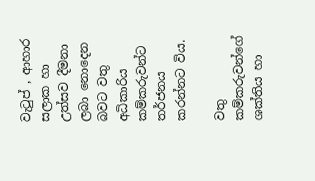වැටුප් , ආහාර සලාක හා උත්සව දීමනා ලබා නොදෙන බවට වතු අධිකාරිය කම්කරුවන්ට තර්ජනය කරන්නට විය.

වතු කම්කරුවන්ගේ ශක්තිය හා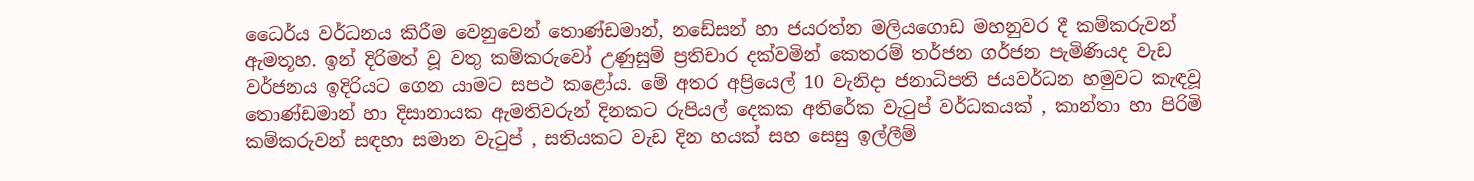ධෛර්ය වර්ධනය කිරීම වෙනුවෙන් තොණ්ඩමාන්, නඩේසන් හා ජයරත්න මලියගොඩ මහනුවර දී කම්කරුවන් ඇමතූහ. ඉන් දිරිමත් වූ වතු කම්කරුවෝ උණුසුම් ප්‍රතිචාර දක්වමින් කෙතරම් තර්ජන ගර්ජන පැමිණියද වැඩ වර්ජනය ඉදිරියට ගෙන යාමට සපථ කළෝය. මේ අතර අප්‍රියෙල් 10 වැනිදා ජනාධිපති ජයවර්ධන හමුවට කැඳවූ තොණ්ඩමාන් හා දිසානායක ඇමතිවරුන් දිනකට රුපියල් දෙකක අතිරේක වැටුප් වර්ධකයක් , කාන්තා හා පිරිමි කම්කරුවන් සඳහා සමාන වැටුප් , සතියකට වැඩ දින හයක් සහ සෙසු ඉල්ලීම්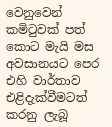වෙනුවෙන් කමිටුවක් පත් කොට මැයි මස අවසානයට පෙර එහි වාර්තාව එළිදැක්වීමටත් කරනු ලැබූ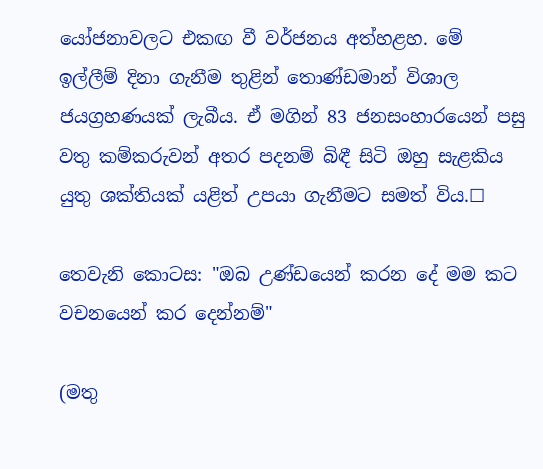යෝජනාවලට එකඟ වී වර්ජනය අත්හළහ. මේ ඉල්ලීම් දිනා ගැනීම තුළින් තොණ්ඩමාන් විශාල ජයග්‍රහණයක් ලැබීය. ඒ මගින් 83 ජනසංහාරයෙන් පසු වතු කම්කරුවන් අතර පදනම් බිඳී සිටි ඔහු සැළකිය යුතු ශක්තියක් යළිත් උපයා ගැනීමට සමත් විය.☐

තෙවැනි කොටස: "ඔබ උණ්ඩයෙන් කරන දේ මම කට වචනයෙන් කර දෙන්නම්"

(මතු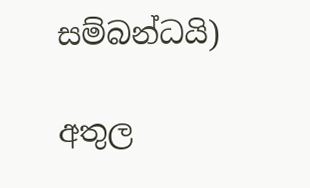සම්බන්ධයි)

අතුල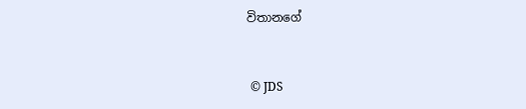විතානගේ


 © JDS